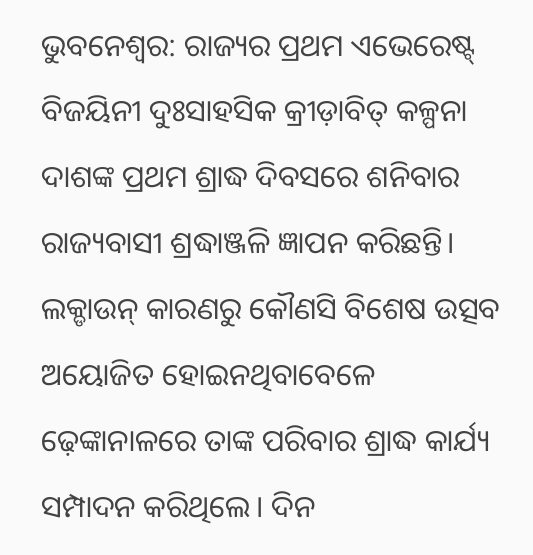ଭୁବନେଶ୍ବର: ରାଜ୍ୟର ପ୍ରଥମ ଏଭେରେଷ୍ଟ୍ ବିଜୟିନୀ ଦୁଃସାହସିକ କ୍ରୀଡ଼ାବିତ୍ କଳ୍ପନା ଦାଶଙ୍କ ପ୍ରଥମ ଶ୍ରାଦ୍ଧ ଦିବସରେ ଶନିବାର ରାଜ୍ୟବାସୀ ଶ୍ରଦ୍ଧାଞ୍ଜଳି ଜ୍ଞାପନ କରିଛନ୍ତି। ଲକ୍ଡାଉନ୍ କାରଣରୁ କୌଣସି ବିଶେଷ ଉତ୍ସବ ଅୟୋଜିତ ହୋଇନଥିବାବେଳେ ଢ଼େଙ୍କାନାଳରେ ତାଙ୍କ ପରିବାର ଶ୍ରାଦ୍ଧ କାର୍ଯ୍ୟ ସମ୍ପାଦନ କରିଥିଲେ। ଦିନ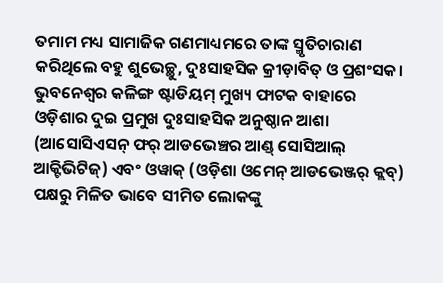ତମାମ ମଧ୍ୟ ସାମାଜିକ ଗଣମାଧ୍ୟମରେ ତାଙ୍କ ସ୍ମୃତିଚାରାଣ କରିଥିଲେ ବହୁ ଶୁଭେଚ୍ଛୁ, ଦୁଃସାହସିକ କ୍ରୀଡ଼ାବିତ୍ ଓ ପ୍ରଶଂସକ। ଭୁବନେଶ୍ବର କଳିଙ୍ଗ ଷ୍ଟାଡିୟମ୍ ମୁଖ୍ୟ ଫାଟକ ବାହାରେ ଓଡ଼ିଶାର ଦୁଇ ପ୍ରମୁଖ ଦୁଃସାହସିକ ଅନୁଷ୍ଠାନ ଆଶା (ଆସୋସିଏସନ୍ ଫର୍ ଆଡଭେଞ୍ଚର ଆଣ୍ଡ୍ ସୋସିଆଲ୍ ଆକ୍ଟିଭିଟିଜ୍) ଏବଂ ଓୱାକ୍ (ଓଡ଼ିଶା ଓମେନ୍ ଆଡଭେଞ୍ଜର୍ କ୍ଲବ୍) ପକ୍ଷରୁ ମିଳିତ ଭାବେ ସୀମିତ ଲୋକଙ୍କୁ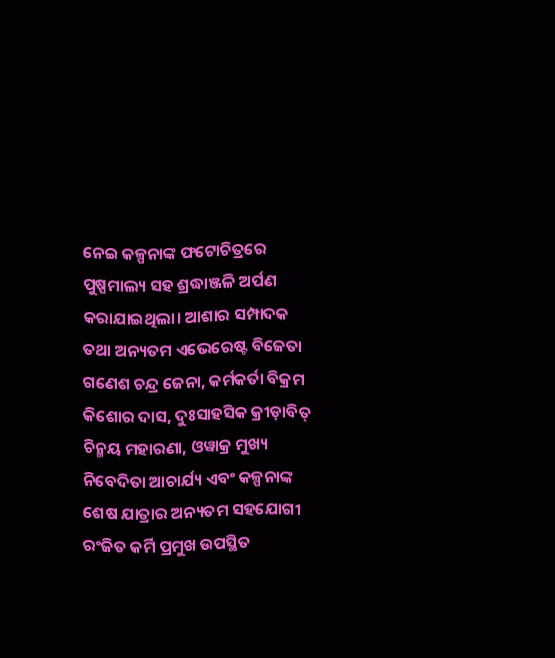ନେଇ କଳ୍ପନାଙ୍କ ଫଟୋଚିତ୍ରରେ ପୁଷ୍ପମାଲ୍ୟ ସହ ଶ୍ରଦ୍ଧାଞ୍ଜଳି ଅର୍ପଣ କରାଯାଇଥିଲା। ଆଶାର ସମ୍ପାଦକ ତଥା ଅନ୍ୟତମ ଏଭେରେଷ୍ଟ ବିଜେତା ଗଣେଶ ଚନ୍ଦ୍ର ଜେନା, କର୍ମକର୍ତା ବିକ୍ରମ କିଶୋର ଦାସ, ଦୁଃସାହସିକ କ୍ରୀଡ଼ାବିତ୍ ଚିନ୍ମୟ ମହାରଣା, ଓୱାକ୍ର ମୁଖ୍ୟ ନିବେଦିତା ଆଚାର୍ଯ୍ୟ ଏବଂ କଳ୍ପନାଙ୍କ ଶେଷ ଯାତ୍ରାର ଅନ୍ୟତମ ସହଯୋଗୀ ରଂଜିତ କର୍ମି ପ୍ରମୁଖ ଉପସ୍ଥିତ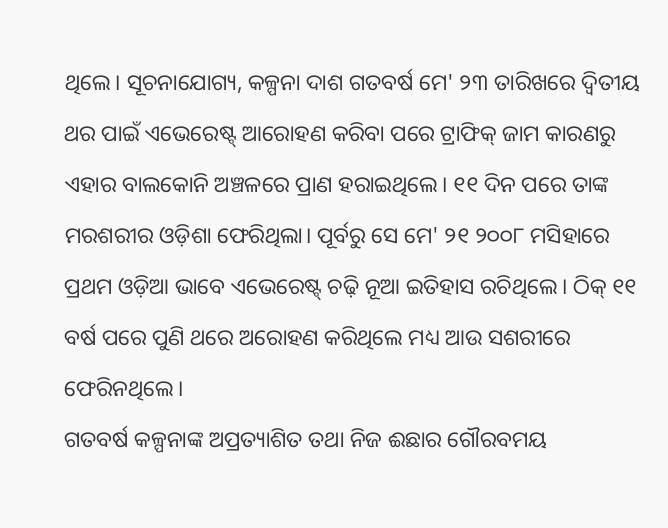ଥିଲେ। ସୂଚନାଯୋଗ୍ୟ, କଳ୍ପନା ଦାଶ ଗତବର୍ଷ ମେ' ୨୩ ତାରିଖରେ ଦ୍ବିତୀୟ ଥର ପାଇଁ ଏଭେରେଷ୍ଟ୍ ଆରୋହଣ କରିବା ପରେ ଟ୍ରାଫିକ୍ ଜାମ କାରଣରୁ ଏହାର ବାଲକୋନି ଅଞ୍ଚଳରେ ପ୍ରାଣ ହରାଇଥିଲେ। ୧୧ ଦିନ ପରେ ତାଙ୍କ ମରଶରୀର ଓଡ଼ିଶା ଫେରିଥିଲା। ପୂର୍ବରୁ ସେ ମେ' ୨୧ ୨୦୦୮ ମସିହାରେ ପ୍ରଥମ ଓଡ଼ିଆ ଭାବେ ଏଭେରେଷ୍ଟ୍ ଚଢ଼ି ନୂଆ ଇତିହାସ ରଚିଥିଲେ। ଠିକ୍ ୧୧ ବର୍ଷ ପରେ ପୁଣି ଥରେ ଅରୋହଣ କରିଥିଲେ ମଧ୍ୟ ଆଉ ସଶରୀରେ ଫେରିନଥିଲେ।
ଗତବର୍ଷ କଳ୍ପନାଙ୍କ ଅପ୍ରତ୍ୟାଶିତ ତଥା ନିଜ ଈଛାର ଗୌରବମୟ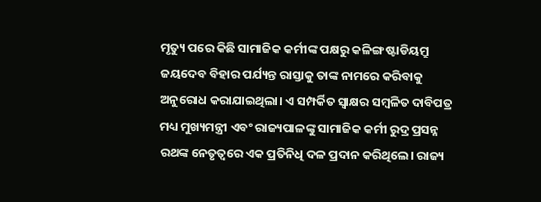ମୃତ୍ୟୁ ପରେ କିଛି ସାମାଜିକ କର୍ମୀଙ୍କ ପକ୍ଷରୁ କଳିଙ୍ଗ ଷ୍ଟାଡିୟମ୍ରୁ ଜୟଦେବ ବିହାର ପର୍ଯ୍ୟନ୍ତ ରାସ୍ତାକୁ ତାଙ୍କ ନାମରେ କରିବାକୁ ଅନୁରୋଧ କରାଯାଇଥିଲା। ଏ ସମ୍ପର୍କିତ ସ୍ବାକ୍ଷର ସମ୍ବଳିତ ଦାବିପତ୍ର ମଧ୍ୟ ମୁଖ୍ୟମନ୍ତ୍ରୀ ଏବଂ ରାଜ୍ୟପାଳଙ୍କୁ ସାମାଜିକ କର୍ମୀ ରୁଦ୍ର ପ୍ରସନ୍ନ ରଥଙ୍କ ନେତୃତ୍ବରେ ଏକ ପ୍ରତିନିଧି ଦଳ ପ୍ରଦାନ କରିଥିଲେ। ରାଜ୍ୟ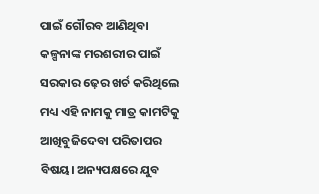ପାଇଁ ଗୌରବ ଆଣିଥିବା କଳ୍ପନାଙ୍କ ମରଶରୀର ପାଇଁ ସରକାର ଢ଼େର ଖର୍ଚ କରିଥିଲେ ମଧ୍ୟ ଏହି ନାମକୁ ମାତ୍ର କାମଟିକୁ ଆଖିବୁଜିଦେବା ପରିତାପର ବିଷୟ। ଅନ୍ୟପକ୍ଷରେ ଯୁବ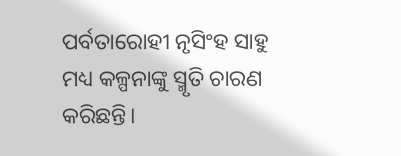ପର୍ବତାରୋହୀ ନୃସିଂହ ସାହୁ ମଧ୍ୟ କଳ୍ପନାଙ୍କୁ ସ୍ମୃତି ଚାରଣ କରିଛନ୍ତି।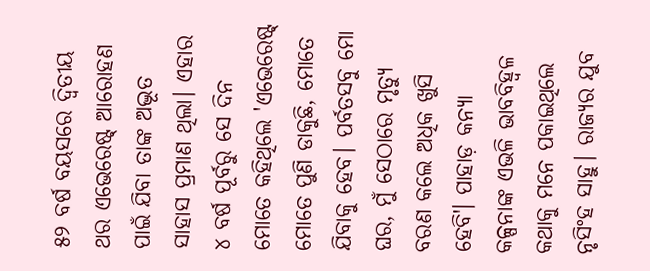୫୨ ବର୍ଷ ବୟସରେ ଦ୍ବିତୀୟ ଥର ଏଭେରେଷ୍ଟ୍ ଆରୋହଣ ପାଇଁ ଯିବା ତାଙ୍କ ଅଦ୍ଭୂତ ସାହାସ ପ୍ରମାଣ ଥିଲା। ଏହାର ୪ ବର୍ଷ ପୂର୍ବରୁ ସେ ଦିନ ମୋତେ କହିଥିଲେ 'ଏଭେରେଷ୍ଟ୍ ମୋତେ ପୁଣି ଡାକୁଛି, ମୋତେ ଯିବାକୁ ହେବ। ପର୍ବତସବୁ ମୋ ଘର, ମୁଁ ସେଠାରେ ମୃତ୍ୟୁ ବରଣ କଲେ ଅଧିକ ଖୁସି ହେବି'। ପାହାଡ଼ କନ୍ୟା କଳ୍ପନାଙ୍କ ଏଭଳି ଭାବବିହ୍ବଳ କଥାକୁ ମନେ ପକାଇଥିଲେ ନୃସିଂହ ସାହୁ। ରାଜ୍ୟର ଯୁବ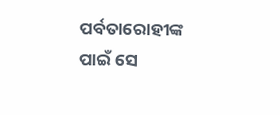ପର୍ବତାରୋହୀଙ୍କ ପାଇଁ ସେ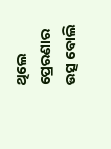ଥିଲେ ପ୍ରେରଣାର ଉତ୍ସ ବୋଲି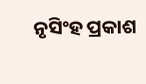ନୃସିଂହ ପ୍ରକାଶ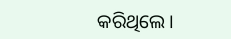କରିଥିଲେ।